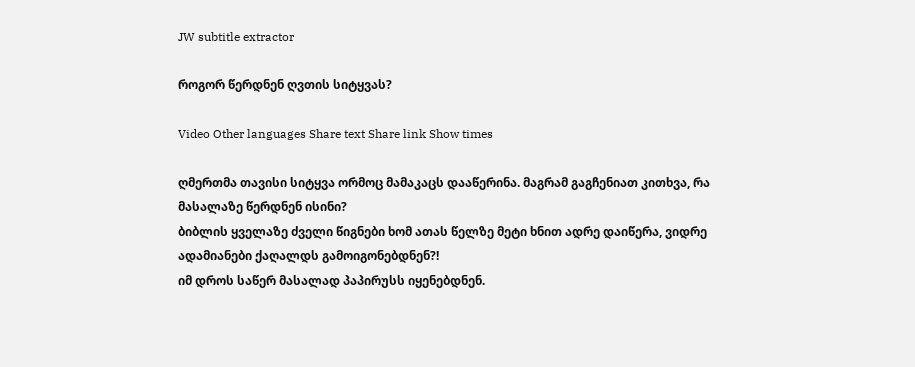JW subtitle extractor

როგორ წერდნენ ღვთის სიტყვას?

Video Other languages Share text Share link Show times

ღმერთმა თავისი სიტყვა ორმოც მამაკაცს დააწერინა. მაგრამ გაგჩენიათ კითხვა, რა მასალაზე წერდნენ ისინი?
ბიბლის ყველაზე ძველი წიგნები ხომ ათას წელზე მეტი ხნით ადრე დაიწერა, ვიდრე ადამიანები ქაღალდს გამოიგონებდნენ?!
იმ დროს საწერ მასალად პაპირუსს იყენებდნენ.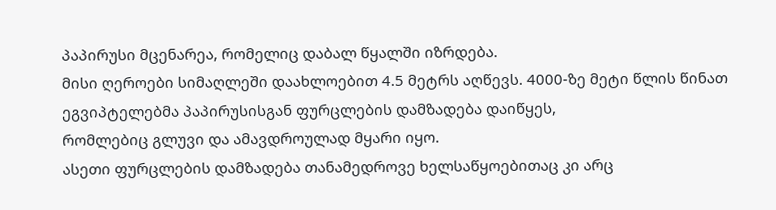პაპირუსი მცენარეა, რომელიც დაბალ წყალში იზრდება.
მისი ღეროები სიმაღლეში დაახლოებით 4.5 მეტრს აღწევს. 4000-ზე მეტი წლის წინათ ეგვიპტელებმა პაპირუსისგან ფურცლების დამზადება დაიწყეს,
რომლებიც გლუვი და ამავდროულად მყარი იყო.
ასეთი ფურცლების დამზადება თანამედროვე ხელსაწყოებითაც კი არც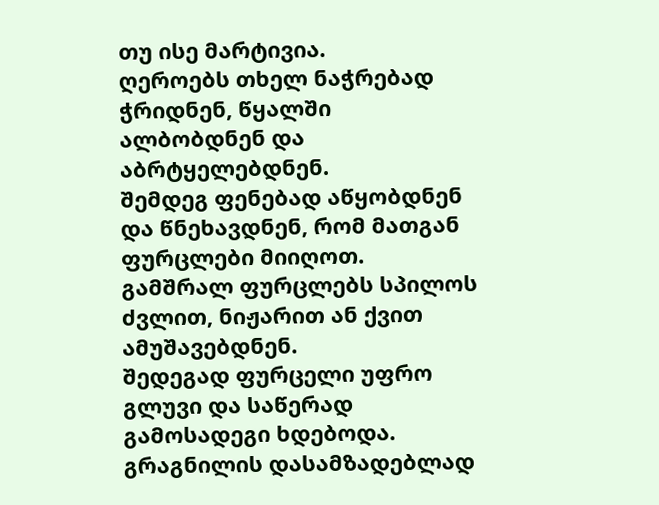თუ ისე მარტივია.
ღეროებს თხელ ნაჭრებად ჭრიდნენ, წყალში ალბობდნენ და აბრტყელებდნენ.
შემდეგ ფენებად აწყობდნენ და წნეხავდნენ, რომ მათგან ფურცლები მიიღოთ.
გამშრალ ფურცლებს სპილოს ძვლით, ნიჟარით ან ქვით ამუშავებდნენ.
შედეგად ფურცელი უფრო გლუვი და საწერად გამოსადეგი ხდებოდა.
გრაგნილის დასამზადებლად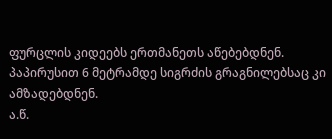ფურცლის კიდეებს ერთმანეთს აწებებდნენ.
პაპირუსით 6 მეტრამდე სიგრძის გრაგნილებსაც კი ამზადებდნენ.
ა.წ.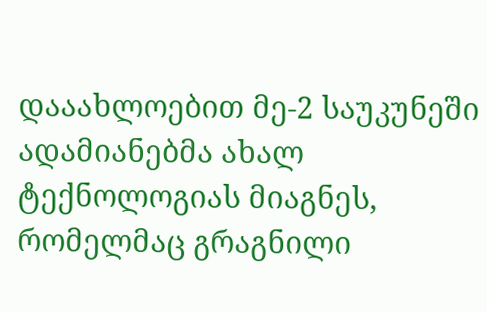დააახლოებით მე-2 საუკუნეში ადამიანებმა ახალ ტექნოლოგიას მიაგნეს, რომელმაც გრაგნილი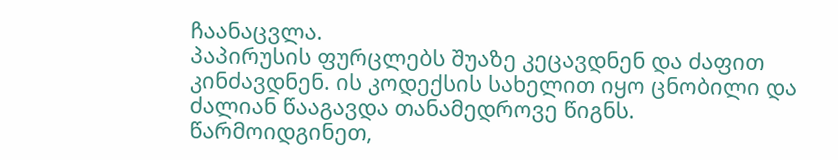ჩაანაცვლა.
პაპირუსის ფურცლებს შუაზე კეცავდნენ და ძაფით კინძავდნენ. ის კოდექსის სახელით იყო ცნობილი და ძალიან წააგავდა თანამედროვე წიგნს.
წარმოიდგინეთ,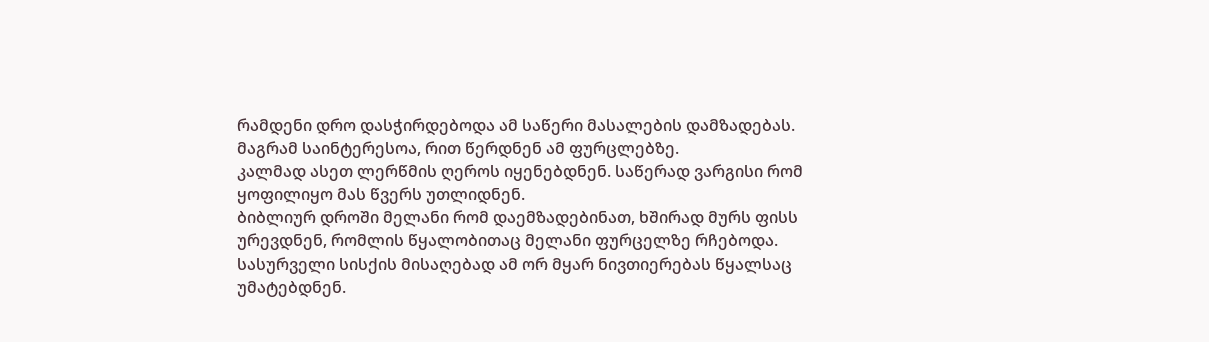რამდენი დრო დასჭირდებოდა ამ საწერი მასალების დამზადებას.
მაგრამ საინტერესოა, რით წერდნენ ამ ფურცლებზე.
კალმად ასეთ ლერწმის ღეროს იყენებდნენ. საწერად ვარგისი რომ ყოფილიყო მას წვერს უთლიდნენ.
ბიბლიურ დროში მელანი რომ დაემზადებინათ, ხშირად მურს ფისს ურევდნენ, რომლის წყალობითაც მელანი ფურცელზე რჩებოდა.
სასურველი სისქის მისაღებად ამ ორ მყარ ნივთიერებას წყალსაც უმატებდნენ.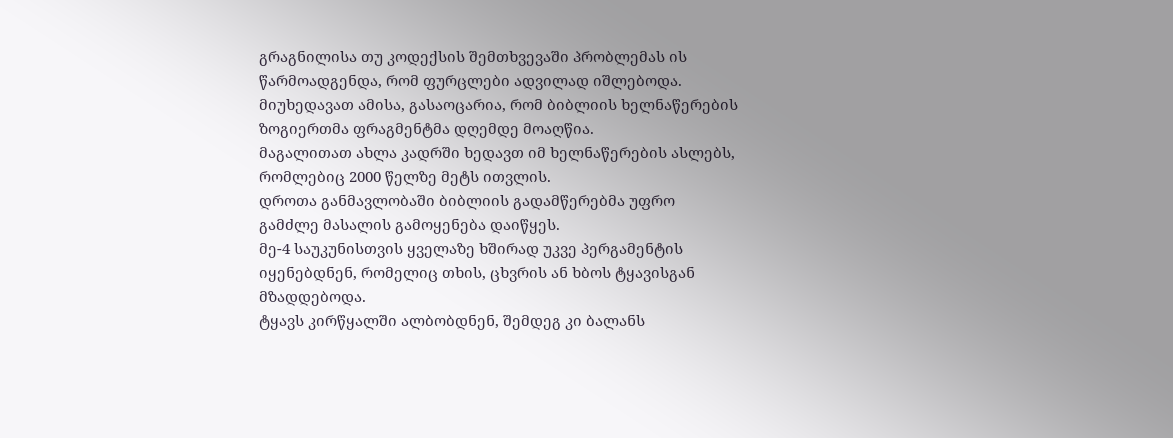გრაგნილისა თუ კოდექსის შემთხვევაში პრობლემას ის წარმოადგენდა, რომ ფურცლები ადვილად იშლებოდა.
მიუხედავათ ამისა, გასაოცარია, რომ ბიბლიის ხელნაწერების ზოგიერთმა ფრაგმენტმა დღემდე მოაღწია.
მაგალითათ ახლა კადრში ხედავთ იმ ხელნაწერების ასლებს, რომლებიც 2000 წელზე მეტს ითვლის.
დროთა განმავლობაში ბიბლიის გადამწერებმა უფრო გამძლე მასალის გამოყენება დაიწყეს.
მე-4 საუკუნისთვის ყველაზე ხშირად უკვე პერგამენტის იყენებდნენ, რომელიც თხის, ცხვრის ან ხბოს ტყავისგან მზადდებოდა.
ტყავს კირწყალში ალბობდნენ, შემდეგ კი ბალანს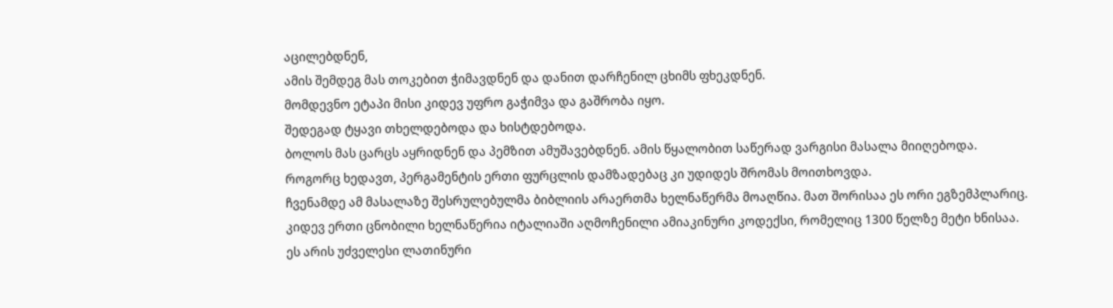აცილებდნენ,
ამის შემდეგ მას თოკებით ჭიმავდნენ და დანით დარჩენილ ცხიმს ფხეკდნენ.
მომდევნო ეტაპი მისი კიდევ უფრო გაჭიმვა და გაშრობა იყო.
შედეგად ტყავი თხელდებოდა და ხისტდებოდა.
ბოლოს მას ცარცს აყრიდნენ და პემზით ამუშავებდნენ. ამის წყალობით საწერად ვარგისი მასალა მიიღებოდა.
როგორც ხედავთ, პერგამენტის ერთი ფურცლის დამზადებაც კი უდიდეს შრომას მოითხოვდა.
ჩვენამდე ამ მასალაზე შესრულებულმა ბიბლიის არაერთმა ხელნაწერმა მოაღწია. მათ შორისაა ეს ორი ეგზემპლარიც.
კიდევ ერთი ცნობილი ხელნაწერია იტალიაში აღმოჩენილი ამიაკინური კოდექსი, რომელიც 1300 წელზე მეტი ხნისაა.
ეს არის უძველესი ლათინური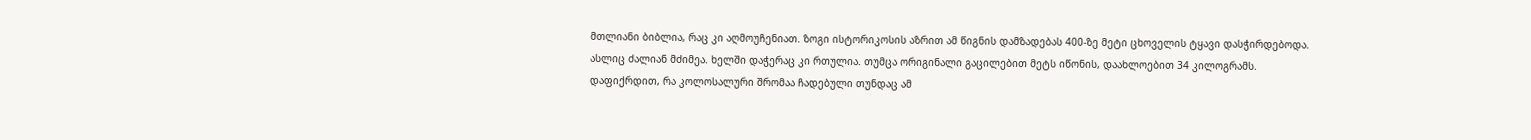მთლიანი ბიბლია, რაც კი აღმოუჩენიათ. ზოგი ისტორიკოსის აზრით ამ წიგნის დამზადებას 400-ზე მეტი ცხოველის ტყავი დასჭირდებოდა.
ასლიც ძალიან მძიმეა. ხელში დაჭერაც კი რთულია. თუმცა ორიგინალი გაცილებით მეტს იწონის, დაახლოებით 34 კილოგრამს.
დაფიქრდით, რა კოლოსალური შრომაა ჩადებული თუნდაც ამ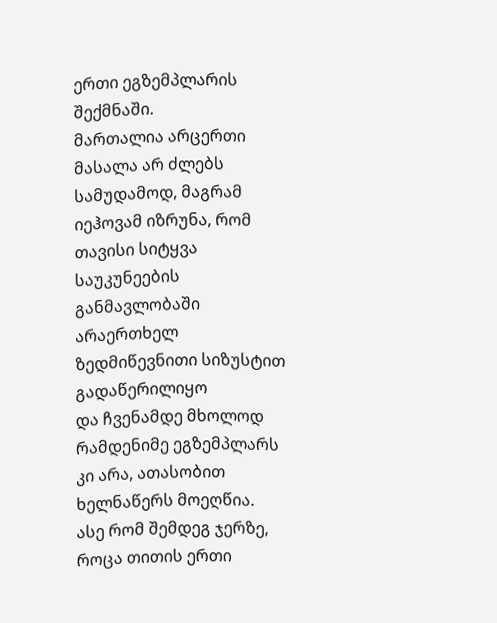ერთი ეგზემპლარის შექმნაში.
მართალია არცერთი მასალა არ ძლებს სამუდამოდ, მაგრამ იეჰოვამ იზრუნა, რომ თავისი სიტყვა საუკუნეების განმავლობაში არაერთხელ ზედმიწევნითი სიზუსტით გადაწერილიყო
და ჩვენამდე მხოლოდ რამდენიმე ეგზემპლარს კი არა, ათასობით ხელნაწერს მოეღწია.
ასე რომ შემდეგ ჯერზე, როცა თითის ერთი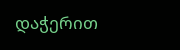დაჭერით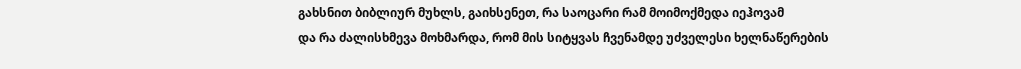გახსნით ბიბლიურ მუხლს, გაიხსენეთ, რა საოცარი რამ მოიმოქმედა იეჰოვამ
და რა ძალისხმევა მოხმარდა, რომ მის სიტყვას ჩვენამდე უძველესი ხელნაწერების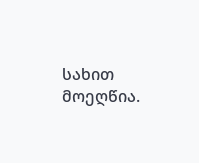სახით მოეღწია.